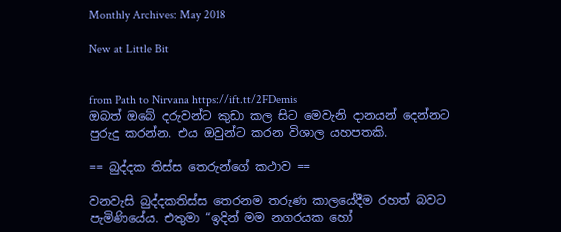Monthly Archives: May 2018

New at Little Bit


from Path to Nirvana https://ift.tt/2FDemis
ඔබත් ඔබේ දරුවන්ට කුඩා කල සිට මෙවැනි දානයන් දෙන්නට පුරුදු කරන්න. එය ඔවුන්ට කරන විශාල යහපතකි.

== බුද්දක තිස්ස තෙරුන්ගේ කථාව ==

වනවැසි බුද්දකතිස්ස තෙරනම තරුණ කාලයේදීම රහත් බවට පැමිණියේය. එතුමා “ඉදින් මම නගරයක හෝ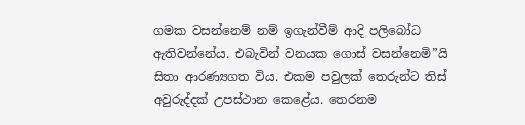ගමක වසන්නෙම් නම් ඉගැන්වීම් ආදි පලිබෝධ ඇතිවන්නේය. එබැවින් වනයක ගොස් වසන්නෙමි”යි සිතා ආරණ්‍යගත විය. එකම පවුලක් තෙරුන්ට තිස් අවුරුද්දක් උපස්ථාන කෙළේය. තෙරනම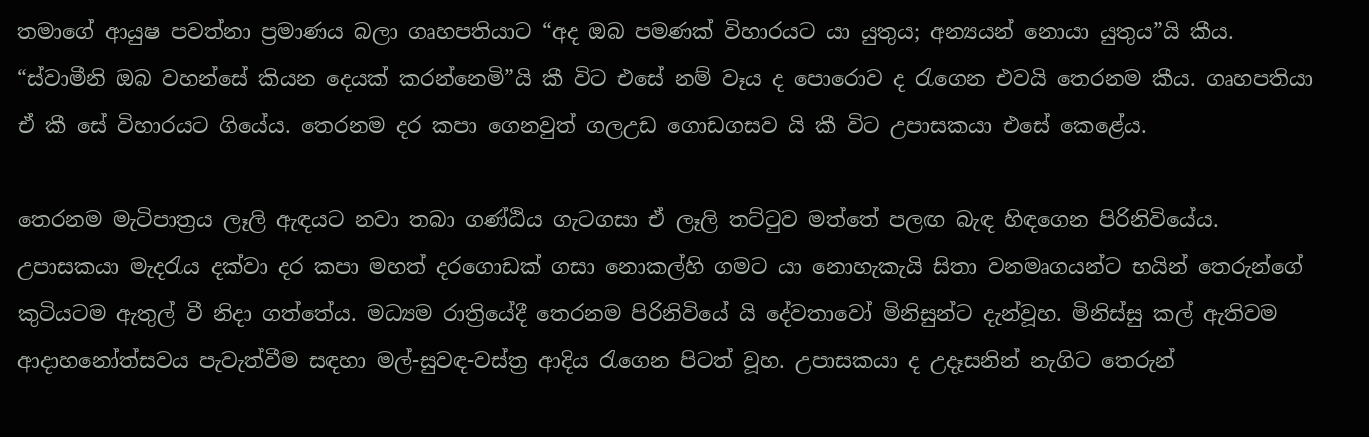තමාගේ ආයුෂ පවත්නා ප්‍ර‍මාණය බලා ගෘහපතියාට “අද ඔබ පමණක් විහාරයට යා යුතුය; අන්‍යයන් නොයා යුතුය”යි කීය. “ස්වාමීනි ඔබ වහන්සේ කියන දෙයක් කරන්නෙමි”යි කී විට එසේ නම් වෑය ද පොරොව ද රැගෙන එවයි තෙරනම කීය. ගෘහපතියා ඒ කී සේ විහාරයට ගියේය. තෙරනම දර කපා ගෙනවුත් ගලඋඩ ගොඩගසව යි කී විට උපාසකයා එසේ කෙළේය.

තෙරනම මැටිපාත්‍ර‍ය ලෑලි ඇඳයට නවා තබා ගණ්ඨිය ගැටගසා ඒ ලෑලි තට්ටුව මත්තේ පලඟ බැඳ හිඳගෙන පිරිනිවියේය. උපාසකයා මැදරැය දක්වා දර කපා මහත් දරගොඩක් ගසා නොකල්හි ගමට යා නොහැකැයි සිතා වනමෘගයන්ට භයින් තෙරුන්ගේ කුටියටම ඇතුල් වී නිදා ගත්තේය. මධ්‍යම රාත්‍රියේදී තෙරනම පිරිනිවියේ යි දේවතාවෝ මිනිසුන්ට දැන්වූහ. මිනිස්සු කල් ඇතිවම ආදාහනෝත්සවය පැවැත්වීම සඳහා මල්-සුවඳ-වස්ත්‍ර‍ ආදිය රැගෙන පිටත් වූහ. උපාසකයා ද උදෑසනින් නැගිට තෙරුන්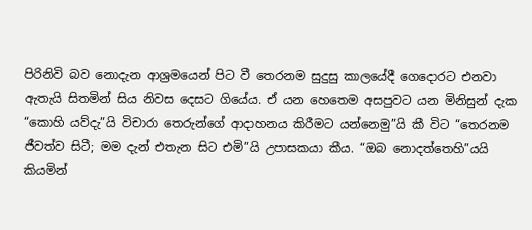පිරිනිවි බව නොදැන ආශ්‍ර‍මයෙන් පිට වී තෙරනම සුදුසු කාලයේදී ගෙදොරට එනවා ඇතැයි සිතමින් සිය නිවස දෙසට ගියේය. ඒ යන හෙතෙම අසපුවට යන මිනිසුන් දැක “කොහි යව්දැ”යි විචාරා තෙරුන්ගේ ආදාහනය කිරීමට යන්නෙමු”යි කී විට “තෙරනම ජීවත්ව සිටී; මම දැන් එතැන සිට එමි”යි උපාසකයා කීය. “ඔබ නොදත්තෙහි”යයි කියමින්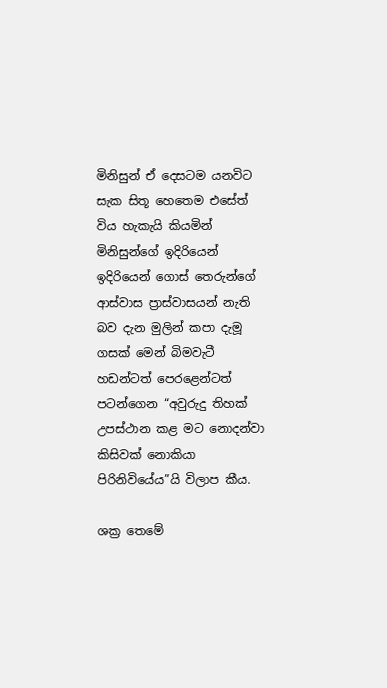මිනිසුන් ඒ දෙසටම යනවිට සැක සිතූ හෙතෙම එසේත් විය හැකැයි කියමින් මිනිසුන්ගේ ඉදිරියෙන් ඉදිරියෙන් ගොස් තෙරුන්ගේ ආස්වාස ප්‍රාස්වාසයන් නැති බව දැන මුලින් කපා දැමූ ගසක් මෙන් බිමවැටී හඩන්ටත් පෙරළෙන්ටත් පටන්ගෙන “අවුරුදු තිහක් උපස්ථාන කළ මට නොදන්වා කිසිවක් නොකියා පිරිනිවියේය”යි විලාප කීය.

ශක්‍ර‍ තෙමේ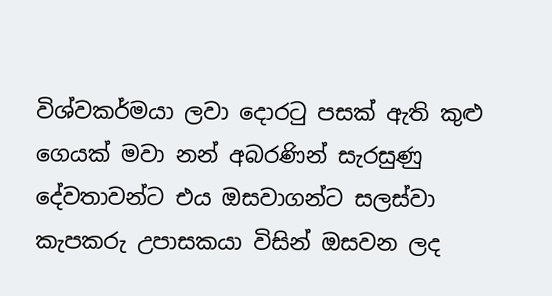විශ්වකර්මයා ලවා දොරටු පසක් ඇති කුළු ගෙයක් මවා නන් අබරණින් සැරසුණු දේවතාවන්ට එය ඔසවාගන්ට සලස්වා කැපකරු උපාසකයා විසින් ඔසවන ලද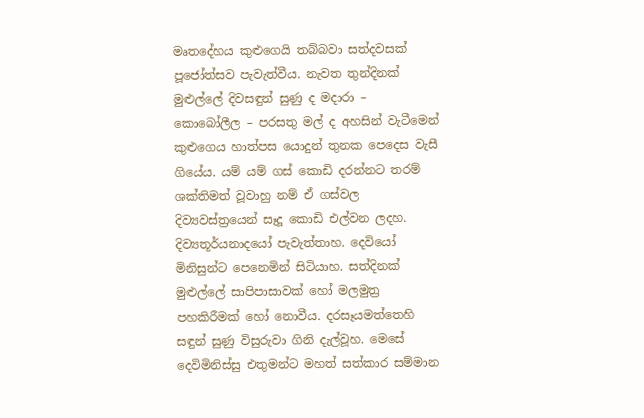මෘතදේහය කුළුගෙයි තබ්බවා සත්දවසක් පූජෝත්සව පැවැත්වීය. නැවත තුන්දිනක් මුළුල්ලේ දිවසඳුන් සුණු ද මදාරා – කොබෝලීල – පරසතු මල් ද අහසින් වැටීමෙන් කුළුගෙය හාත්පස යොදුන් තුනක පෙදෙස වැසී ගියේය. යම් යම් ගස් කොඩි දරන්නට තරම් ශක්තිමත් වූවාහු නම් ඒ ගස්වල දිව්‍යවස්ත්‍රයෙන් සෑදූ කොඩි එල්වන ලදහ. දිව්‍යතූර්යනාදයෝ පැවැත්තාහ. දෙවියෝ මිනිසුන්ට පෙනෙමින් සිටියාහ. සත්දිනක් මුළුල්ලේ සාපිපාසාවක් හෝ මලමුත්‍ර‍ පහකිරීමක් හෝ නොවීය. දරසෑයමත්තෙහි සඳුන් සුණු විසුරුවා ගිනි දැල්වූහ. මෙසේ දෙවිමිනිස්සු එතුමන්ට මහත් සත්කාර සම්මාන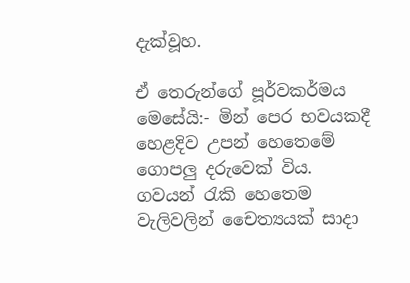දැක්වූහ.

ඒ තෙරුන්ගේ පූර්වකර්මය මෙසේයි:- මින් පෙර භවයකදී හෙළදිව උපන් හෙතෙමේ ගොපලු දරුවෙක් විය. ගවයන් රැකි හෙතෙම වැලිවලින් චෛත්‍යයක් සාදා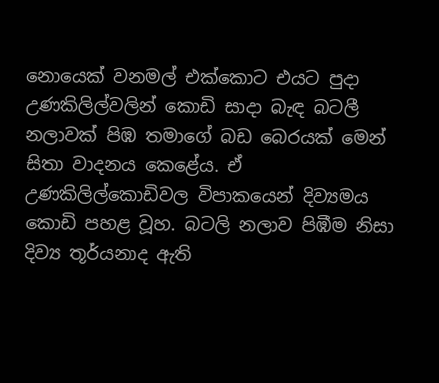නොයෙක් වනමල් එක්කොට එයට පුදා උණකිලිල්වලින් කොඩි සාදා බැඳ බටලී නලාවක් පිඹ තමාගේ බඩ බෙරයක් මෙන් සිතා වාදනය කෙළේය. ඒ උණකිලිල්කොඩිවල විපාකයෙන් දිව්‍යමය කොඩි පහළ වූහ. බටලි නලාව පිඹීම නිසා දිව්‍ය තූර්යනාද ඇති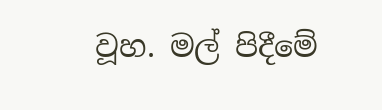වූහ. මල් පිදීමේ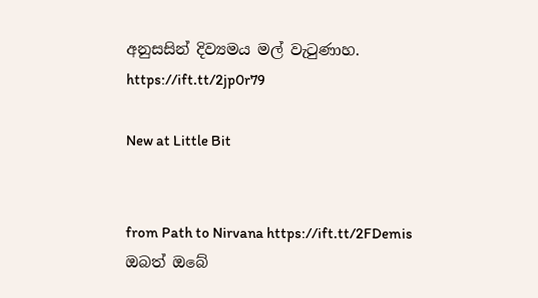අනුසසින් දිව්‍යමය මල් වැටුණාහ.
https://ift.tt/2jp0r79

New at Little Bit


from Path to Nirvana https://ift.tt/2FDemis
ඔබත් ඔබේ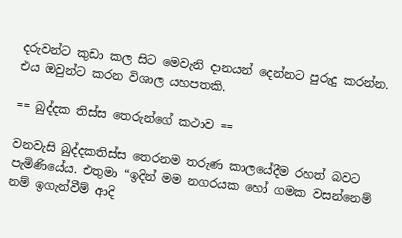දරුවන්ට කුඩා කල සිට මෙවැනි දානයන් දෙන්නට පුරුදු කරන්න. එය ඔවුන්ට කරන විශාල යහපතකි.

== බුද්දක තිස්ස තෙරුන්ගේ කථාව ==

වනවැසි බුද්දකතිස්ස තෙරනම තරුණ කාලයේදීම රහත් බවට පැමිණියේය. එතුමා “ඉදින් මම නගරයක හෝ ගමක වසන්නෙම් නම් ඉගැන්වීම් ආදි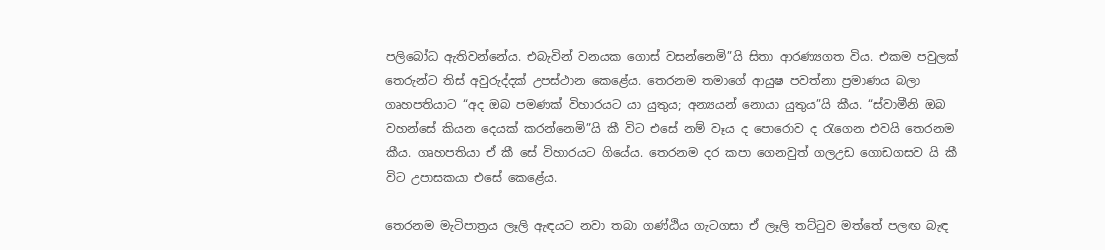පලිබෝධ ඇතිවන්නේය. එබැවින් වනයක ගොස් වසන්නෙමි”යි සිතා ආරණ්‍යගත විය. එකම පවුලක් තෙරුන්ට තිස් අවුරුද්දක් උපස්ථාන කෙළේය. තෙරනම තමාගේ ආයුෂ පවත්නා ප්‍ර‍මාණය බලා ගෘහපතියාට “අද ඔබ පමණක් විහාරයට යා යුතුය; අන්‍යයන් නොයා යුතුය”යි කීය. “ස්වාමීනි ඔබ වහන්සේ කියන දෙයක් කරන්නෙමි”යි කී විට එසේ නම් වෑය ද පොරොව ද රැගෙන එවයි තෙරනම කීය. ගෘහපතියා ඒ කී සේ විහාරයට ගියේය. තෙරනම දර කපා ගෙනවුත් ගලඋඩ ගොඩගසව යි කී විට උපාසකයා එසේ කෙළේය.

තෙරනම මැටිපාත්‍ර‍ය ලෑලි ඇඳයට නවා තබා ගණ්ඨිය ගැටගසා ඒ ලෑලි තට්ටුව මත්තේ පලඟ බැඳ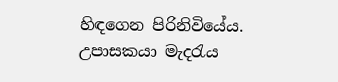හිඳගෙන පිරිනිවියේය. උපාසකයා මැදරැය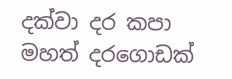දක්වා දර කපා මහත් දරගොඩක්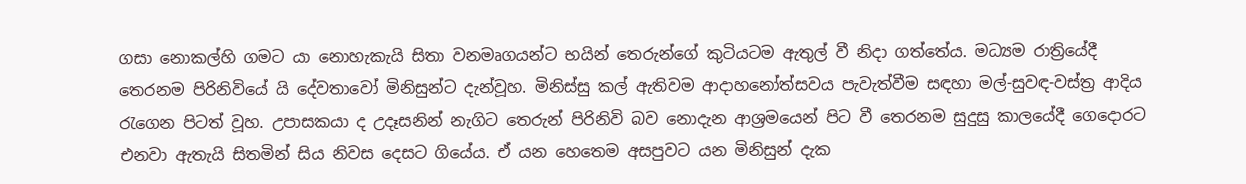ගසා නොකල්හි ගමට යා නොහැකැයි සිතා වනමෘගයන්ට භයින් තෙරුන්ගේ කුටියටම ඇතුල් වී නිදා ගත්තේය. මධ්‍යම රාත්‍රියේදී තෙරනම පිරිනිවියේ යි දේවතාවෝ මිනිසුන්ට දැන්වූහ. මිනිස්සු කල් ඇතිවම ආදාහනෝත්සවය පැවැත්වීම සඳහා මල්-සුවඳ-වස්ත්‍ර‍ ආදිය රැගෙන පිටත් වූහ. උපාසකයා ද උදෑසනින් නැගිට තෙරුන් පිරිනිවි බව නොදැන ආශ්‍ර‍මයෙන් පිට වී තෙරනම සුදුසු කාලයේදී ගෙදොරට එනවා ඇතැයි සිතමින් සිය නිවස දෙසට ගියේය. ඒ යන හෙතෙම අසපුවට යන මිනිසුන් දැක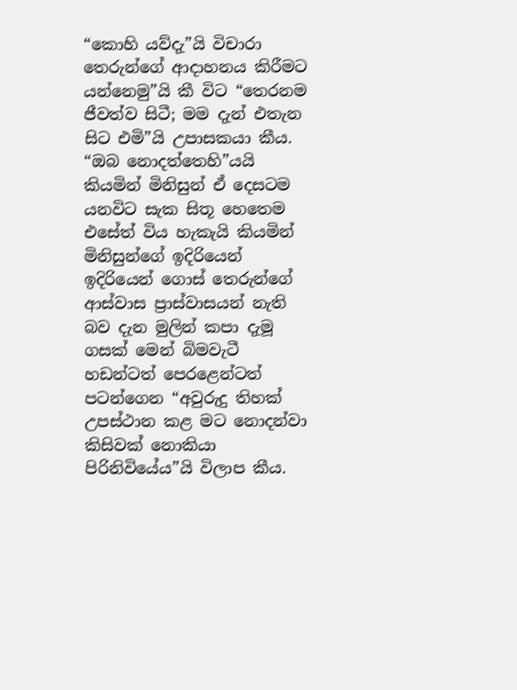“කොහි යව්දැ”යි විචාරා තෙරුන්ගේ ආදාහනය කිරීමට යන්නෙමු”යි කී විට “තෙරනම ජීවත්ව සිටී; මම දැන් එතැන සිට එමි”යි උපාසකයා කීය. “ඔබ නොදත්තෙහි”යයි කියමින් මිනිසුන් ඒ දෙසටම යනවිට සැක සිතූ හෙතෙම එසේත් විය හැකැයි කියමින් මිනිසුන්ගේ ඉදිරියෙන් ඉදිරියෙන් ගොස් තෙරුන්ගේ ආස්වාස ප්‍රාස්වාසයන් නැති බව දැන මුලින් කපා දැමූ ගසක් මෙන් බිමවැටී හඩන්ටත් පෙරළෙන්ටත් පටන්ගෙන “අවුරුදු තිහක් උපස්ථාන කළ මට නොදන්වා කිසිවක් නොකියා පිරිනිවියේය”යි විලාප කීය.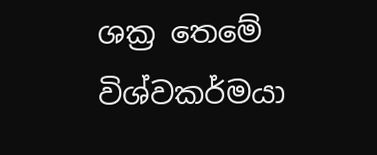ශක්‍ර‍ තෙමේ විශ්වකර්මයා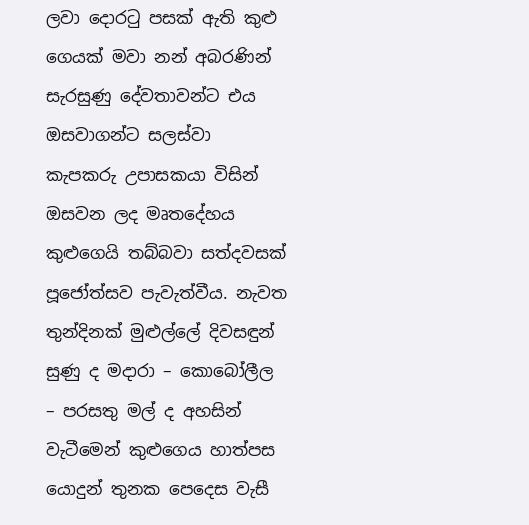ලවා දොරටු පසක් ඇති කුළු ගෙයක් මවා නන් අබරණින් සැරසුණු දේවතාවන්ට එය ඔසවාගන්ට සලස්වා කැපකරු උපාසකයා විසින් ඔසවන ලද මෘතදේහය කුළුගෙයි තබ්බවා සත්දවසක් පූජෝත්සව පැවැත්වීය. නැවත තුන්දිනක් මුළුල්ලේ දිවසඳුන් සුණු ද මදාරා – කොබෝලීල – පරසතු මල් ද අහසින් වැටීමෙන් කුළුගෙය හාත්පස යොදුන් තුනක පෙදෙස වැසී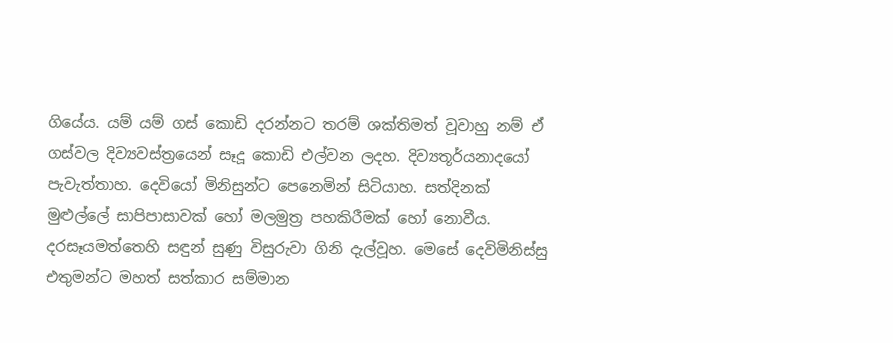ගියේය. යම් යම් ගස් කොඩි දරන්නට තරම් ශක්තිමත් වූවාහු නම් ඒ ගස්වල දිව්‍යවස්ත්‍රයෙන් සෑදූ කොඩි එල්වන ලදහ. දිව්‍යතූර්යනාදයෝ පැවැත්තාහ. දෙවියෝ මිනිසුන්ට පෙනෙමින් සිටියාහ. සත්දිනක් මුළුල්ලේ සාපිපාසාවක් හෝ මලමුත්‍ර‍ පහකිරීමක් හෝ නොවීය. දරසෑයමත්තෙහි සඳුන් සුණු විසුරුවා ගිනි දැල්වූහ. මෙසේ දෙවිමිනිස්සු එතුමන්ට මහත් සත්කාර සම්මාන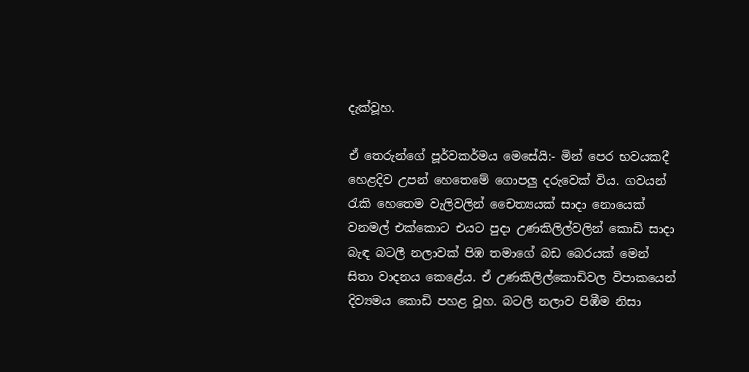දැක්වූහ.

ඒ තෙරුන්ගේ පූර්වකර්මය මෙසේයි:- මින් පෙර භවයකදී හෙළදිව උපන් හෙතෙමේ ගොපලු දරුවෙක් විය. ගවයන් රැකි හෙතෙම වැලිවලින් චෛත්‍යයක් සාදා නොයෙක් වනමල් එක්කොට එයට පුදා උණකිලිල්වලින් කොඩි සාදා බැඳ බටලී නලාවක් පිඹ තමාගේ බඩ බෙරයක් මෙන් සිතා වාදනය කෙළේය. ඒ උණකිලිල්කොඩිවල විපාකයෙන් දිව්‍යමය කොඩි පහළ වූහ. බටලි නලාව පිඹීම නිසා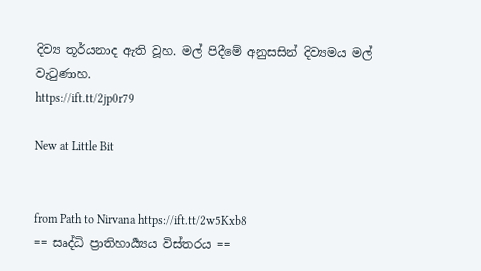දිව්‍ය තූර්යනාද ඇති වූහ. මල් පිදීමේ අනුසසින් දිව්‍යමය මල් වැටුණාහ.
https://ift.tt/2jp0r79

New at Little Bit


from Path to Nirvana https://ift.tt/2w5Kxb8
== සෘද්ධි ප්‍රාතිහාර්‍ය්‍යය විස්තරය ==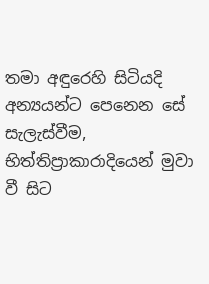තමා අඳුරෙහි සිටියදි අන්‍යයන්ට පෙනෙන සේ සැලැස්වීම, භිත්තිප්‍රාකාරාදියෙන් මුවා වී සිට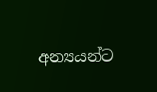අන්‍යයන්ට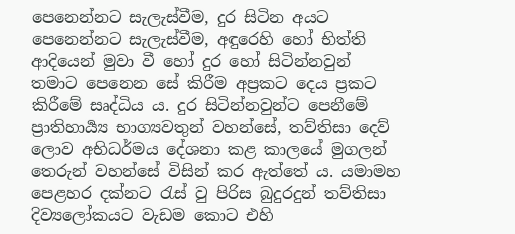පෙනෙන්නට සැලැස්වීම, දුර සිටින අයට පෙනෙන්නට සැලැස්වීම, අඳුරෙහි හෝ භිත්ති ආදියෙන් මුවා වී හෝ දුර හෝ සිටින්නවුන් තමාට පෙනෙන සේ කිරීම අප්‍රකට දෙය ප්‍රකට කිරීමේ සෘද්ධිය ය. දුර සිටින්නවුන්ට පෙනීමේ ප්‍රාතිහාර්‍ය්‍ය භාග්‍යවතුන් වහන්සේ, තව්තිසා දෙව් ලොව අභිධර්මය දේශනා කළ කාලයේ මුගලන් තෙරුන් වහන්සේ විසින් කර ඇත්තේ ය. යමාමහ පෙළහර දක්නට රැස් වු පිරිස බුදුරදුන් තව්තිසා දිව්‍යලෝකයට වැඩම කොට එහි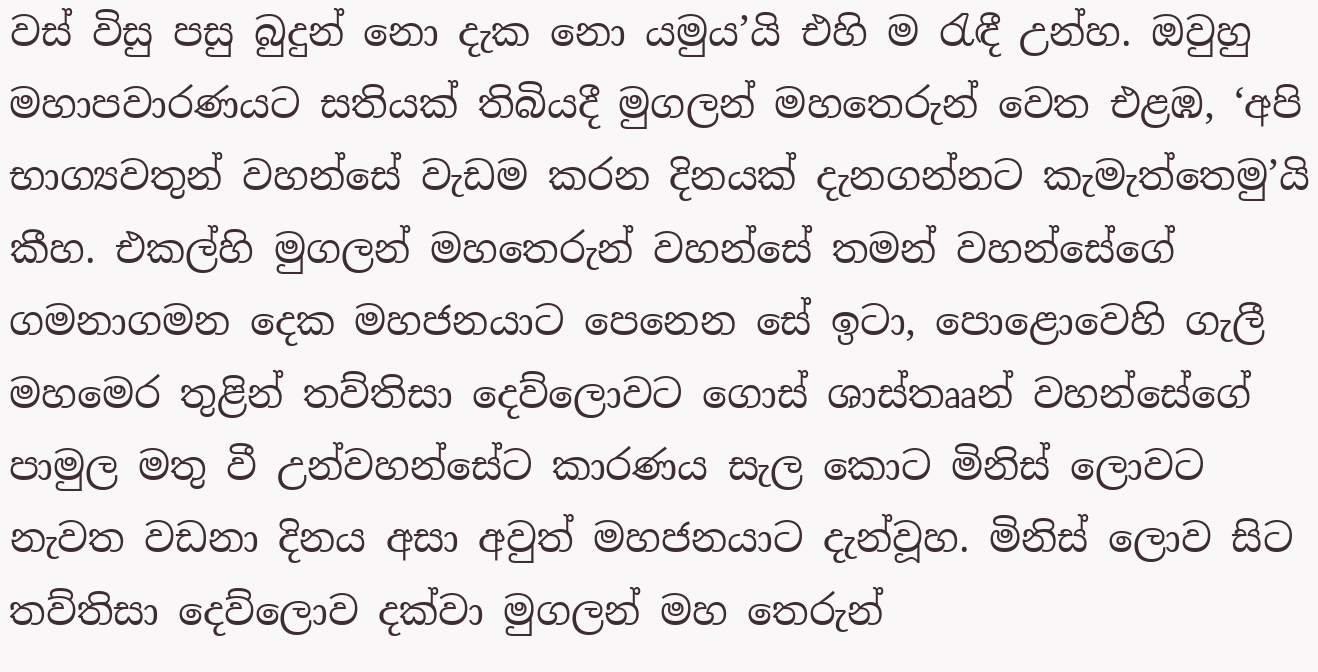වස් විසු පසු බුදුන් නො දැක නො යමුය’යි එහි ම රැඳී උන්හ. ඔවුහු මහාපවාරණයට සතියක් තිබියදී මුගලන් මහතෙරුන් වෙත එළඹ, ‘අපි භාග්‍යවතුන් වහන්සේ වැඩම කරන දිනයක් දැනගන්නට කැමැත්තෙමු’යි කීහ. එකල්හි මුගලන් මහතෙරුන් වහන්සේ තමන් වහන්සේගේ ගමනාගමන දෙක මහජනයාට පෙනෙන සේ ඉටා, පොළොවෙහි ගැලී මහමෙර තුළින් තව්තිසා දෙව්ලොවට ගොස් ශාස්තෲන් වහන්සේගේ පාමුල මතු වී උන්වහන්සේට කාරණය සැල කොට මිනිස් ලොවට නැවත වඩනා දිනය අසා අවුත් මහජනයාට දැන්වූහ. මිනිස් ලොව සිට තව්තිසා දෙව්ලොව දක්වා මුගලන් මහ තෙරුන්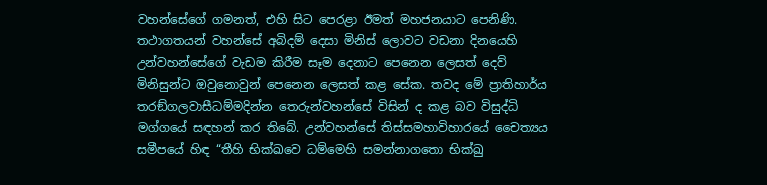වහන්සේගේ ගමනත්, එහි සිට පෙරළා ඊමත් මහජනයාට පෙනිණි. තථාගතයන් වහන්සේ අබිදම් දෙසා මිනිස් ලොවට වඩනා දිනයෙහි උන්වහන්සේගේ වැඩම කිරීම සෑම දෙනාට පෙනෙන ලෙසත් දෙව් මිනිසුන්ට ඔවුනොවුන් පෙනෙන ලෙසත් කළ සේක. තවද මේ ප්‍රාතිහාර්ය තරඞ්ගලවාසීධම්මදින්න තෙරුන්වහන්සේ විසින් ද කළ බව විසුද්ධි මග්ගයේ සඳහන් කර තිබේ. උන්වහන්සේ තිස්සමහාවිහාරයේ චෛත්‍යය සමීපයේ හිඳ “තීහි භික්ඛවෙ ධම්මෙහි සමන්නාගතො භික්ඛු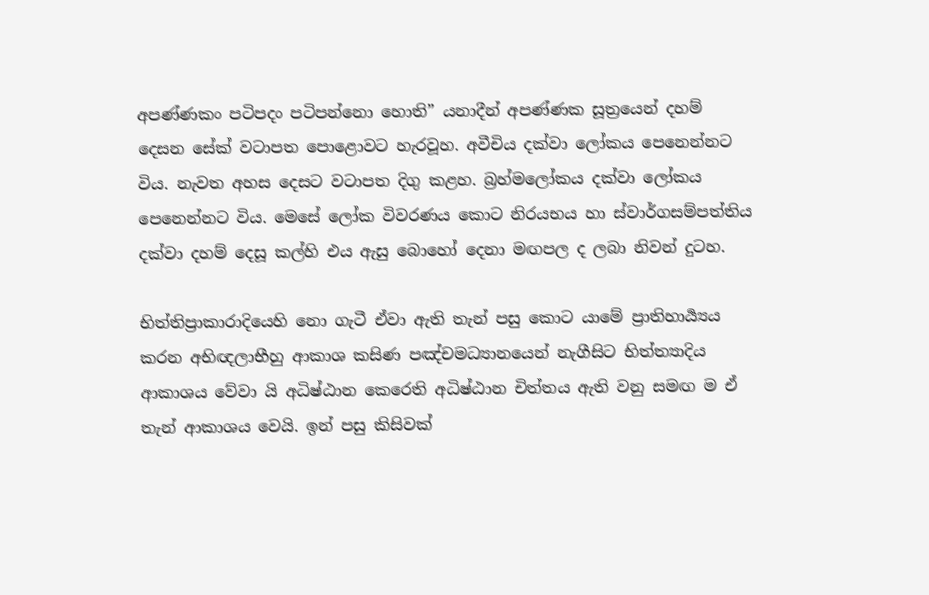අපණ්ණකං පටිපදං පටිපන්නො හොති” යනාදීන් අපණ්ණක සූත්‍රයෙන් දහම් දෙසන සේක් වටාපත පොළොවට හැරවූහ. අවීචිය දක්වා ලෝකය පෙනෙන්නට විය. නැවත අහස දෙසට වටාපත දිගු කළහ. බ්‍රහ්මලෝකය දක්වා ලෝකය පෙනෙන්නට විය. මෙසේ ලෝක විවරණය කොට නිරයභය හා ස්වාර්ගසම්පත්තිය දක්වා දහම් දෙසූ කල්හි එය ඇසු බොහෝ දෙනා මඟපල ද ලබා නිවන් දුටහ.

භිත්තිප්‍රාකාරාදියෙහි නො ගැටී ඒවා ඇති තැන් පසු කොට යාමේ ප්‍රාතිහාර්‍ය්‍යය කරන අභිඥලාභීහු ආකාශ කසිණ පඤ්චමධ්‍යානයෙන් නැගීසිට භිත්ත්‍යාදිය ආකාශය වේවා යි අධිෂ්ඨාන කෙරෙති අධිෂ්ඨාන චිත්තය ඇති වනු සමඟ ම ඒ තැන් ආකාශය වෙයි. ඉන් පසු කිසිවක්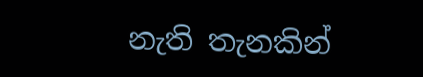නැති තැනකින්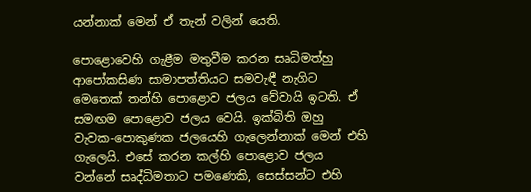යන්නාක් මෙන් ඒ තැන් වලින් යෙති.

පොළොවෙහි ගැළීම මතුවීම කරන සෘධිමත්හු ආපෝකසිණ සාමාපත්තියට සමවැඳී නැගිට මෙතෙක් තන්හි පොළොව ජලය වේවායි ඉටති. ඒ සමඟම පොළොව ජලය වෙයි. ඉක්බිති ඔහු වැවක-පොකුණක ජලයෙහි ගැලෙන්නාක් මෙන් එහි ගැලෙයි. එසේ කරන කල්හි පොළොව ජලය වන්නේ සෘද්ධිමතාට පමණෙකි, සෙස්සන්ට එහි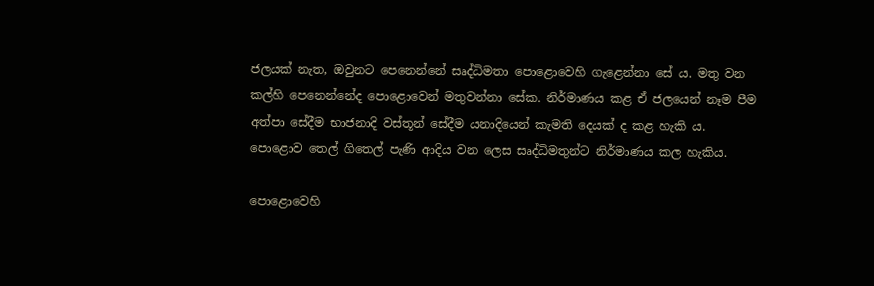ජලයක් නැත, ඔවුනට පෙනෙන්නේ සෘද්ධිමතා පොළොවෙහි ගැළෙන්නා සේ ය. මතු වන කල්හි පෙනෙන්නේද පොළොවෙන් මතුවන්නා සේක. නිර්මාණය කළ ඒ ජලයෙන් නෑම පීම අත්පා සේදීම භාජනාදි වස්තූන් සේදීම යනාදියෙන් කැමති දෙයක් ද කළ හැකි ය. පොළොව තෙල් ගිතෙල් පැණි ආදිය වන ලෙස සෘද්ධිමතුන්ට නිර්මාණය කල හැකිය.

පොළොවෙහි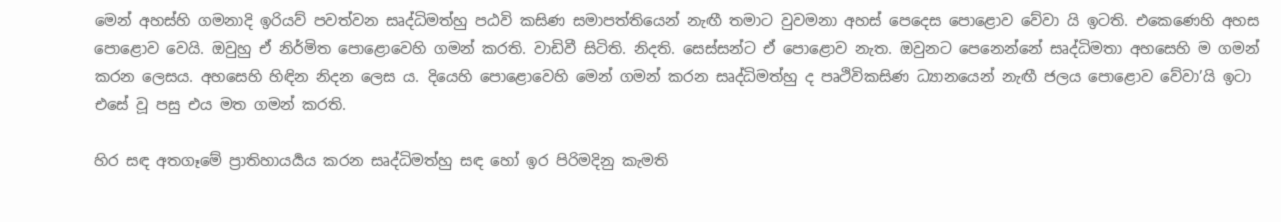මෙන් අහස්හි ගමනාදි ඉරියව් පවත්වන සෘද්ධිමත්හු පඨවි කසිණ සමාපත්තියෙන් නැඟී තමාට වුවමනා අහස් පෙදෙස පොළොව වේවා යි ඉටති. එකෙණෙහි අහස පොළොව වෙයි. ඔවුහු ඒ නිර්මිත පොළොවෙහි ගමන් කරති. වාඩිවී සිටිති. නිදති. සෙස්සන්ට ඒ පොළොව නැත. ඔවුනට පෙනෙන්නේ සෘද්ධිමතා අහසෙහි ම ගමන් කරන ලෙසය. අහසෙහි හිඳින නිදන ලෙස ය. දියෙහි පොළොවෙහි මෙන් ගමන් කරන සෘද්ධිමත්හු ද පෘථිවිකසිණ ධ්‍යානයෙන් නැඟී ජලය පොළොව වේවා’යි ඉටා එසේ වූ පසු එය මත ගමන් කරති.

හිර සඳ අතගෑමේ ප්‍රාතිහායර්‍යය කරන සෘද්ධිමත්හු සඳ හෝ ඉර පිරිමදිනු කැමති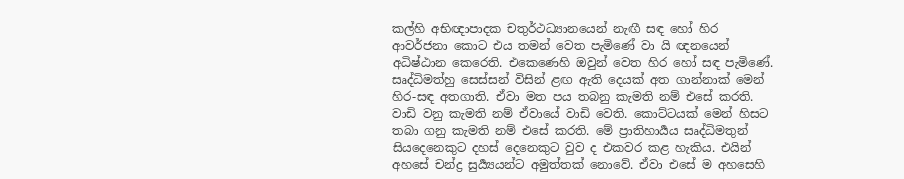කල්හි අභිඥාපාදක චතුර්ථධ්‍යානයෙන් නැඟී සඳ හෝ හිර ආවර්ජනා කොට එය තමන් වෙත පැමිණේ වා යි ඥනයෙන් අධිෂ්ඨාන කෙරෙති. එකෙණෙහි ඔවුන් වෙත හිර හෝ සඳ පැමිණේ. සෘද්ධිමත්හු සෙස්සන් විසින් ළඟ ඇති දෙයක් අත ගාන්නාක් මෙන් හිර-සඳ අතගාති. ඒවා මත පය තබනු කැමති නම් එසේ කරති. වාඩි වනු කැමති නම් ඒවායේ වාඩි වෙති. කොට්ටයක් මෙන් හිසට තබා ගනු කැමති නම් එසේ කරති. මේ ප්‍රාතිහාර්‍යය සෘද්ධිමතුන් සියදෙනෙකුට දහස් දෙනෙකුට වුව ද එකවර කළ හැකිය. එයින් අහසේ චන්ද්‍ර සුර්‍ය්‍යයන්ට අමුත්තක් නොවේ. ඒවා එසේ ම අහසෙහි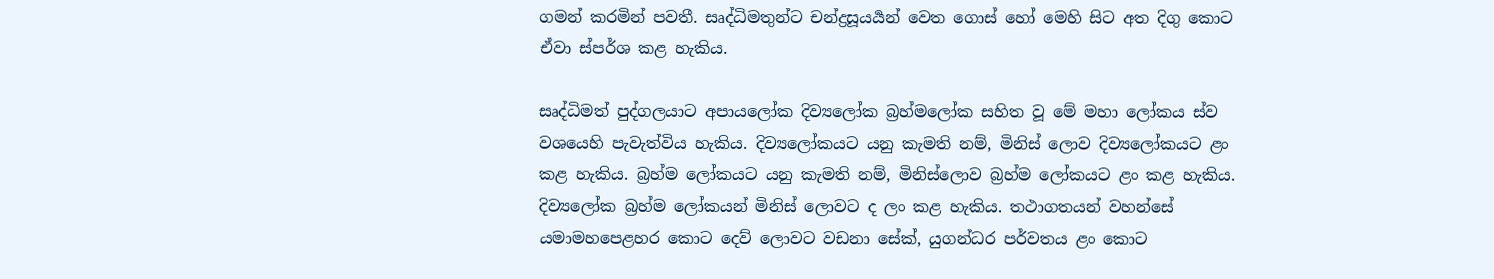ගමන් කරමින් පවතී. සෘද්ධිමතුන්ට චන්ද්‍රසූයර්‍යන් වෙත ගොස් හෝ මෙහි සිට අත දිගු කොට ඒවා ස්පර්ශ කළ හැකිය.

සෘද්ධිමත් පුද්ගලයාට අපායලෝක දිව්‍යලෝක බ්‍රහ්මලෝක සහිත වූ මේ මහා ලෝකය ස්ව වශයෙහි පැවැත්විය හැකිය. දිව්‍යලෝකයට යනු කැමති නම්, මිනිස් ලොව දිව්‍යලෝකයට ළං කළ හැකිය. බ්‍රහ්ම ලෝකයට යනු කැමති නම්, මිනිස්ලොව බ්‍රහ්ම ලෝකයට ළං කළ හැකිය. දිව්‍යලෝක බ්‍රහ්ම ලෝකයන් මිනිස් ලොවට ද ලං කළ හැකිය. තථාගතයන් වහන්සේ යමාමහපෙළහර කොට දෙව් ලොවට වඩනා සේක්, යුගන්ධර පර්වතය ළං කොට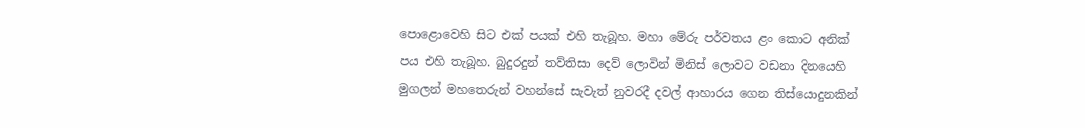පොළොවෙහි සිට එක් පයක් එහි තැබූහ. මහා මේරු පර්වතය ළං කොට අනික් පය එහි තැබූහ. බුදුරදුන් තව්තිසා දෙව් ලොවින් මිනිස් ලොවට වඩනා දිනයෙහි මුගලන් මහතෙරුන් වහන්සේ සැවැත් නුවරදී දවල් ආහාරය ගෙන තිස්යොදුනකින්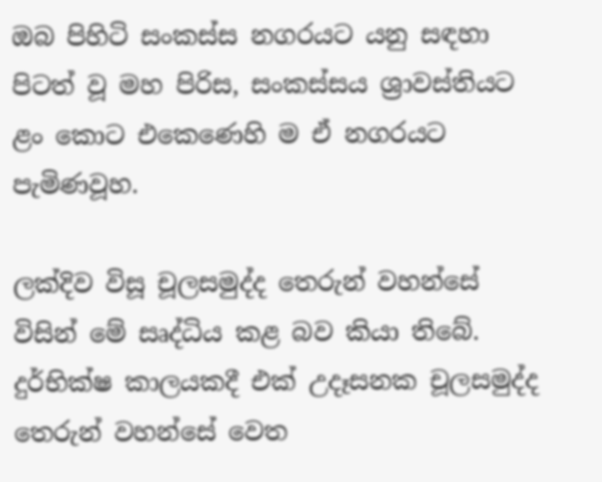ඔබ පිහිටි සංකස්ස නගරයට යනු සඳහා පිටත් වූ මහ පිරිස, සංකස්සය ශ්‍රාවස්තියට ළං කොට එකෙණෙහි ම ඒ නගරයට පැමිණවූහ.

ලක්දිව විසූ චූලසමුද්ද තෙරුන් වහන්සේ විසින් මේ සෘද්ධිය කළ බව කියා තිබේ. දුර්භික්ෂ කාලයකදී එක් උදෑසනක චූලසමුද්ද තෙරුන් වහන්සේ වෙත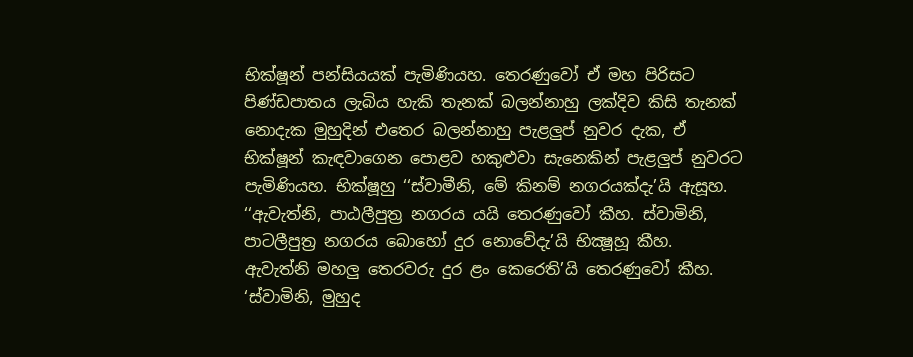භික්ෂූන් පන්සියයක් පැමිණියහ. තෙරණුවෝ ඒ මහ පිරිසට පිණ්ඩපාතය ලැබිය හැකි තැනක් බලන්නාහු ලක්දිව කිසි තැනක් නොදැක මුහුදින් එතෙර බලන්නාහු පැළලුප් නුවර දැක, ඒ භික්ෂූන් කැඳවාගෙන පොළව හකුළුවා සැනෙකින් පැළලුප් නුවරට පැමිණියහ. භික්ෂූහු ‘‘ස්වාමීනි, මේ කිනම් නගරයක්දැ’යි ඇසූහ. ‘‘ඇවැත්නි, පාඨලීපුත්‍ර නගරය යයි තෙරණුවෝ කීහ. ස්වාමිනි, පාටලීපුත්‍ර නගරය බොහෝ දුර නොවේදැ’යි භික්‍ෂූහූ කීහ. ඇවැත්නි මහලු තෙරවරු දුර ළං කෙරෙති’යි තෙරණුවෝ කීහ. ‘ස්වාමිනි, මුහුද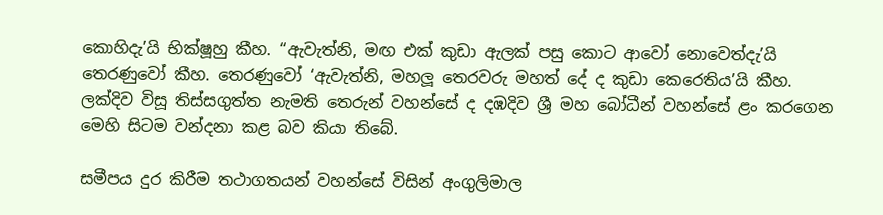කොහිදැ’යි භික්ෂූහු කීහ. ‘‘ඇවැත්නි, මඟ එක් කුඩා ඇලක් පසු කොට ආවෝ නොවෙත්දැ’යි තෙරණුවෝ කීහ. තෙරණුවෝ ‘ඇවැත්නි, මහලූ තෙරවරු මහත් දේ ද කුඩා කෙරෙතිය’යි කීහ. ලක්දිව විසූ තිස්සගුත්ත නැමති තෙරුන් වහන්සේ ද දඹදිව ශ්‍රී මහ බෝධීන් වහන්සේ ළං කරගෙන මෙහි සිටම වන්දනා කළ බව කියා තිබේ.

සමීපය දුර කිරීම තථාගතයන් වහන්සේ විසින් අංගුලිමාල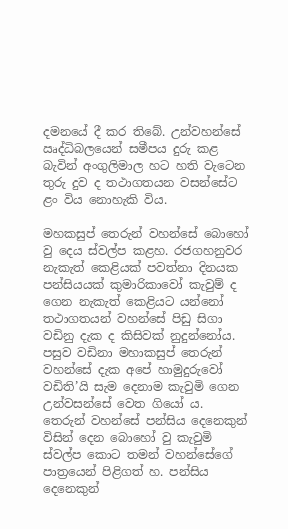දමනයේ දී කර තිබේ. උන්වහන්සේ ඍද්ධිබලයෙන් සමීපය දුරු කළ බැවින් අංගුලිමාල හට හති වැටෙන තුරු දුව ද තථාගතයන වසන්සේට ළං විය නොහැකි විය.

මහකසුප් තෙරුන් වහන්සේ බොහෝ වු දෙය ස්වල්ප කළහ. රජගහනුවර නැකැත් කෙළියක් පවත්නා දිනයක පන්සියයක් කුමාරිකාවෝ කැවුම් ද ගෙන නැකැත් කෙළියට යන්නෝ තථාගතයන් වහන්සේ පිඩු සිගා වඩිනු දැක ද කිසිවක් නුදුන්නෝය. පසුව වඩිනා මහාකසුප් තෙරුන් වහන්සේ දැක අපේ හාමුදුරුවෝ වඩිති’යි සැම දෙනාම කැවුමි ගෙන උන්වසන්සේ වෙත ගියෝ ය. තෙරුන් වහන්සේ පන්සිය දෙනෙකුන් විසින් දෙන බොහෝ වු කැවුමි ස්වල්ප කොට තමන් වහන්සේගේ පාත්‍රයෙන් පිළිගත් හ. පන්සිය දෙනෙකුන්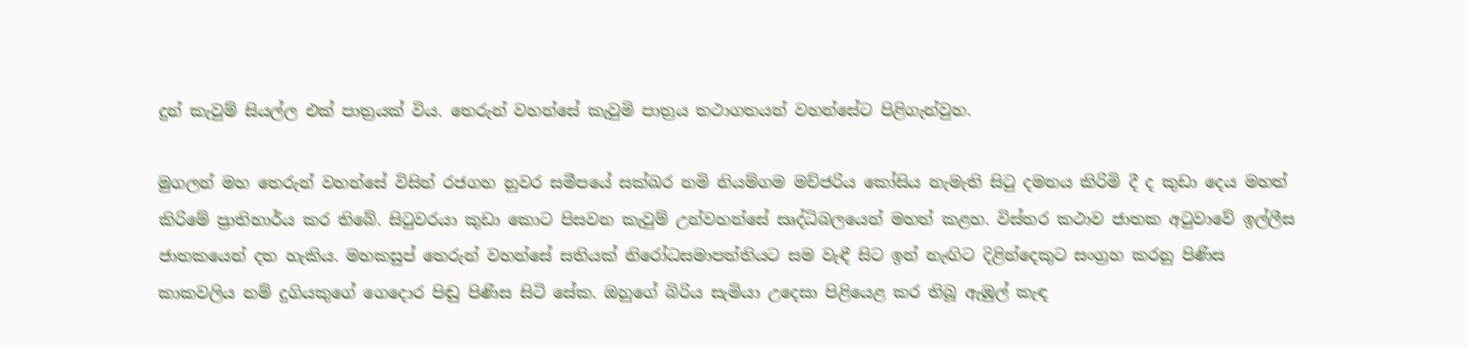දුන් කැවුම් සියල්ල එක් පාත්‍රයක් විය. තෙරුන් වහන්සේ කැවුමි පාත්‍රය තථාගතයන් වහන්සේට පිළිගැන්වුහ.

මුගලන් මහ තෙරුන් වහන්සේ විසින් රජගහ නුවර සමීපයේ සක්ඛර නමි නියම්ගම මච්ජරිය කෝසිය නැමැති සිටු දමනය කිරිමි දී ද කුඩා දෙය මහත් කිරිමේ ප්‍රාතිහාර්ය කර තිබේ. සිටුවරයා කුඩා කොට පිසවන කැවුම් උන්වහන්සේ සෘද්ධිබලයෙන් මහත් කළහ. විස්තර කථාව ජාතක අටුවාවේ ඉල්ලීස ජාතකයෙන් දත හැකිය. මහකසුප් තෙරුන් වහන්සේ සතියක් නිරෝධසමාපත්තියට සම වැඳී සිට ඉන් නැඟිට දිළින්දෙකුට සංග්‍රහ කරනු පිණිස කාකවලිය නම් දුගියකුගේ ගෙදොර පිඬු පිණිස සිටි සේක. ඔහුගේ බිරිය සැමියා උදෙසා පිළියෙළ කර තිබූ ඇඹුල් කැඳ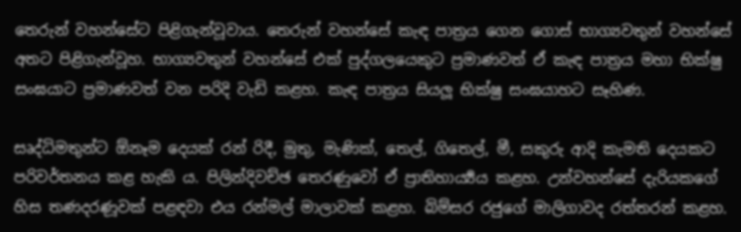තෙරුන් වහන්සේට පිළිගැන්වූවාය. තෙරුන් වහන්සේ කැඳ පාත්‍රය ගෙන ගොස් භාග්‍යවතුන් වහන්සේ අතට පිළිගැන්වූහ. භාග්‍යවතුන් වහන්සේ එක් පුද්ගලයෙකුට ප්‍රමාණවත් ඒ කැඳ පාත්‍රය මහා භික්ෂු සංඝයාට ප්‍රමාණවත් වන පරිදි වැඩි කළහ. කැඳ පාත්‍රය සියලූ භික්ෂු සංඝයාහට සෑහිණ.

සෘද්ධිමතුන්ට ඕනෑම දෙයක් රන් රිදී, මුතු, මැණික්, තෙල්, ගිතෙල්, මී, සකුරු ආදි කැමති දෙයකට පරිවර්තනය කළ හැකි ය. පිලින්දිවච්ඡ තෙරණුවෝ ඒ ප්‍රාතිහාර්‍ය්‍යය කළහ. උන්වහන්සේ දැරියකගේ හිස තණදරණූවක් පළඳවා එය රන්මල් මාලාවක් කළහ. බිම්සර රජුගේ මාලිගාවද රත්තරන් කළහ.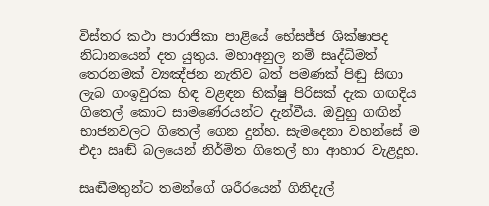විස්තර කථා පාරාජිකා පාළියේ භේසජ්ජ ශික්ෂාපද නිධානයෙන් දත යුතුය. මහාඅනුල නම් සෘද්ධිමත් තෙරනමක් ව්‍යඤ්ජන නැතිව බත් පමණක් පිඬු සිඟා ලැබ ගංඉවුරක හිඳ වළඳන භික්ෂු පිරිසක් දැක ගඟදිය ගිතෙල් කොට සාමණේරයන්ට දැන්වීය. ඔවුහු ගඟින් භාජනවලට ගිතෙල් ගෙන දුන්හ. සැමදෙනා වහන්සේ ම එදා ඍඬ් බලයෙන් නිර්මිත ගිතෙල් හා ආහාර වැළදූහ.

සෘඬීමතුන්ට තමන්ගේ ශරීරයෙන් ගිනිදැල්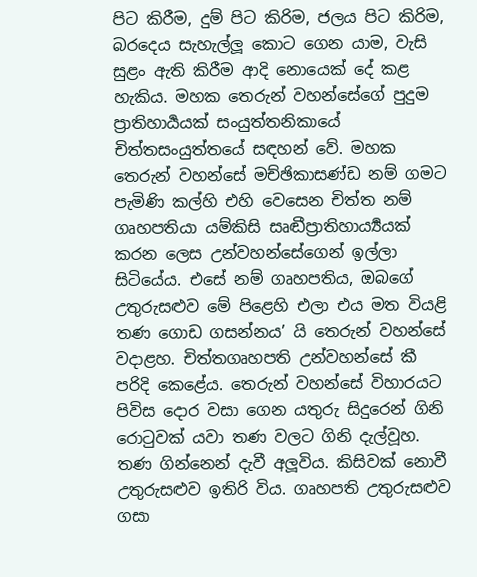පිට කිරීම, දුම් පිට කිරිම, ජලය පිට කිරිම, බරදෙය සැහැල්ලූ කොට ගෙන යාම, වැසි සුළං ඇති කිරීම ආදි නොයෙක් දේ කළ හැකිය. මහක තෙරුන් වහන්සේගේ පුදුම ප්‍රාතිහාර්‍යයක් සංයුත්තනිකායේ චිත්තසංයුත්තයේ සඳහන් වේ. මහක තෙරුන් වහන්සේ මච්ඡිකාසණ්ඩ නම් ගමට පැමිණි කල්හි එහි වෙසෙන චිත්ත නම් ගෘහපතියා යම්කිසි සෘඬීප්‍රාතිහාර්‍ය්‍යයක් කරන ලෙස උන්වහන්සේගෙන් ඉල්ලා සිටියේය. එසේ නම් ගෘහපතිය, ඔබගේ උතුරුසළුව මේ පිළෙහි එලා එය මත වියළි තණ ගොඩ ගසන්නය’ යි තෙරුන් වහන්සේ වදාළහ. චිත්තගෘහපති උන්වහන්සේ කී පරිදි කෙළේය. තෙරුන් වහන්සේ විහාරයට පිවිස දොර වසා ගෙන යතුරු සිදුරෙන් ගිනි රොටුවක් යවා තණ වලට ගිනි දැල්වූහ. තණ ගින්නෙන් දැවී අලූවිය. කිසිවක් නොවී උතුරුසළුව ඉතිරි විය. ගෘහපති උතුරුසළුව ගසා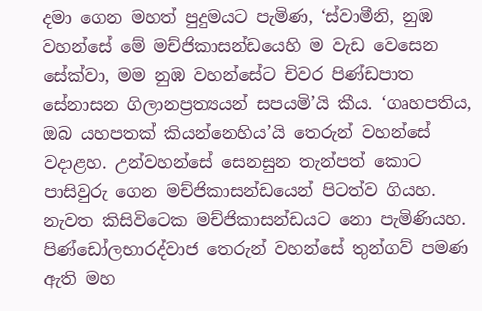දමා ගෙන මහත් පුදුමයට පැමිණ, ‘ස්වාමීනි, නුඹ වහන්සේ මේ මච්ජිකාසන්ඩයෙහි ම වැඩ වෙසෙන සේක්වා, මම නුඹ වහන්සේට චිවර පිණ්ඩපාත සේනාසන ගිලානප්‍රත්‍යයන් සපයමි’යි කීය. ‘ගෘහපතිය, ඔබ යහපතක් කියන්නෙහිය’යි තෙරුන් වහන්සේ වදාළහ. උන්වහන්සේ සෙනසුන තැන්පත් කොට පාසිවුරු ගෙන මච්ජිකාසන්ඩයෙන් පිටත්ව ගියහ. නැවත කිසිවිටෙක මච්ජිකාසන්ඩයට නො පැමිණියහ. පිණ්ඩෝලභාරද්වාජ තෙරුන් වහන්සේ තුන්ගව් පමණ ඇති මහ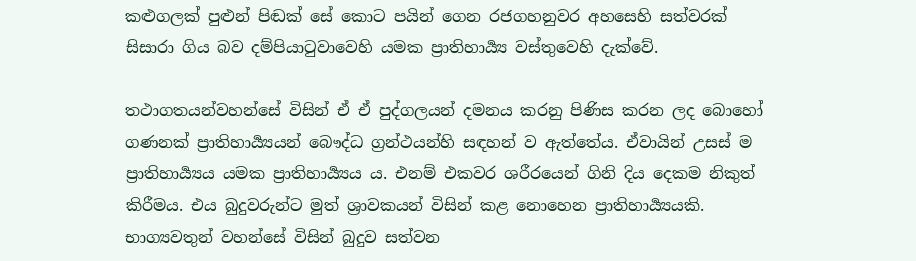කළුගලක් පුළුන් පිඬක් සේ කොට පයින් ගෙන රජගහනුවර අහසෙහි සත්වරක් සිසාරා ගිය බව දම්පියාටුවාවෙහි යමක ප්‍රාතිහාර්‍ය්‍ය වස්තුවෙහි දැක්වේ.

තථාගතයන්වහන්සේ විසින් ඒ ඒ පුද්ගලයන් දමනය කරනු පිණිස කරන ලද බොහෝ ගණනක් ප්‍රාතිහාර්‍ය්‍යයන් බෞද්ධ ග්‍රන්ථයන්හි සඳහන් ව ඇත්තේය. ඒවායින් උසස් ම ප්‍රාතිහාර්‍ය්‍යය යමක ප්‍රාතිහාර්‍ය්‍යය ය. එනම් එකවර ශරීරයෙන් ගිනි දිය දෙකම නිකුත් කිරීමය. එය බුදුවරුන්ට මුත් ශ්‍රාවකයන් විසින් කළ නොහෙන ප්‍රාතිහාර්‍ය්‍යයකි. භාග්‍යවතුන් වහන්සේ විසින් බුදුව සත්වන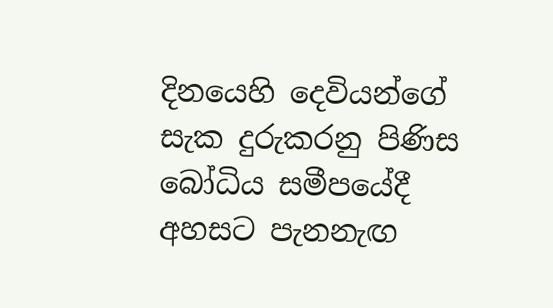දිනයෙහි දෙවියන්ගේ සැක දුරුකරනු පිණිස බෝධිය සමීපයේදී අහසට පැනනැඟ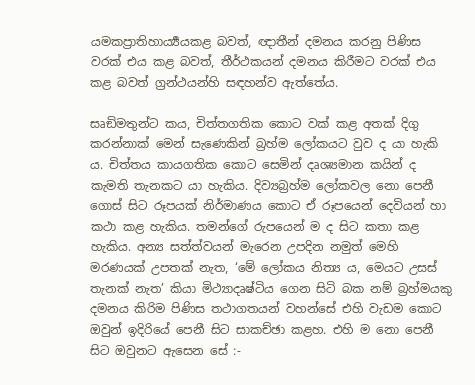යමකප්‍රාතිහාර්‍ය්‍යයකළ බවත්, ඥාතීන් දමනය කරනු පිණිස වරක් එය කළ බවත්, තීර්ථකයන් දමනය කිරීමට වරක් එය කළ බවත් ග්‍රන්ථයන්හි සඳහන්ව ඇත්තේය.

සෘඞිමතුන්ට කය, චිත්තගතික කොට වක් කළ අතක් දිගු කරන්නාක් මෙන් සැණෙකින් බ්‍රහ්ම ලෝකයට වුව ද යා හැකි ය. චිත්තය කායගතික කොට සෙමින් දෘශ්‍යමාන කයින් ද කැමති තැනකට යා හැකිය. දිව්‍යබ්‍රහ්ම ලෝකවල නො පෙනී ගොස් සිට රූපයක් නිර්මාණය කොට ඒ රූපයෙන් දෙවියන් හා කථා කළ හැකිය. තමන්ගේ රුපයෙන් ම ද සිට කතා කළ හැකිය. අන්‍ය සත්ත්වයන් මැරෙන උපදින නමුත් මෙහි මරණයක් උපතක් නැත, ‘මේ ලෝකය නිත්‍ය ය, මෙයට උසස් තැනක් නැත’ කියා මිථ්‍යාදෘෂ්ටිය ගෙන සිටි බක නම් බ්‍රහ්මයකු දමනය කිරිම පිණිස තථාගතයන් වහන්සේ එහි වැඩම කොට ඔවුන් ඉදිරියේ පෙනී සිට සාකච්ඡා කළහ. එහි ම නො පෙනී සිට ඔවුනට ඇසෙන සේ :-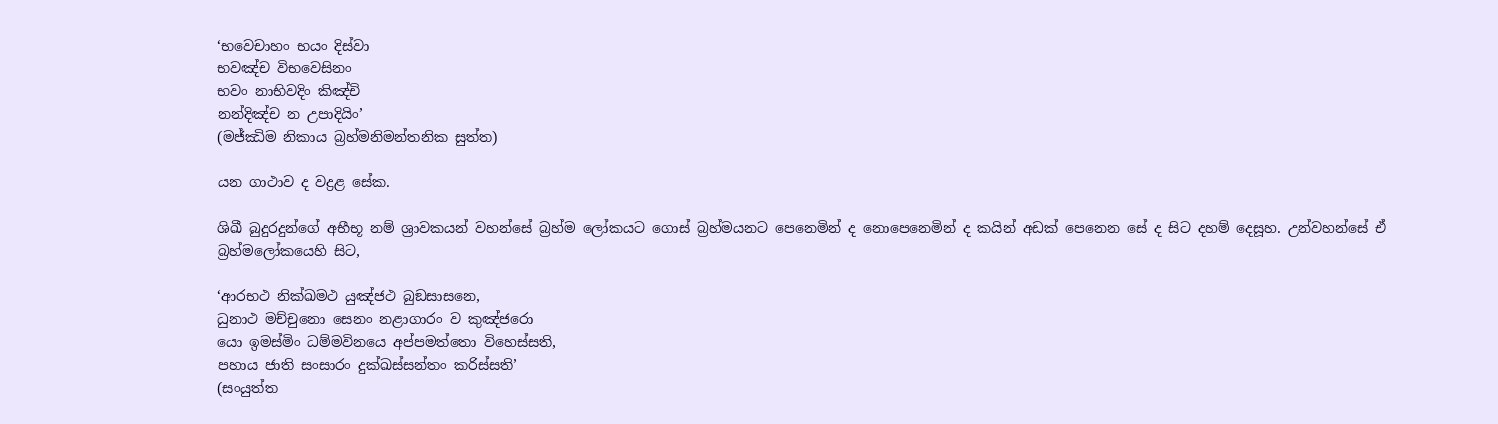‘භවෙචාහං භයං දිස්වා
භවඤ්ච විභවෙසිනං
භවං නාභිවදිං කිඤ්චි
නන්දිඤ්ච න උපාදියිං’
(මජ්ඣිම නිකාය බ්‍රහ්මනිමන්තනික සුත්ත)

යන ගාථාව ද වද්‍රළ සේක.

ශිඛී බුදුරදුන්ගේ අභීභූ නම් ශ්‍රාවකයන් වහන්සේ බ්‍රහ්ම ලෝකයට ගොස් බ්‍රහ්මයනට පෙනෙමින් ද නොපෙනෙමින් ද කයින් අඩක් පෙනෙන සේ ද සිට දහම් දෙසූහ. උන්වහන්සේ ඒ බ්‍රහ්මලෝකයෙහි සිට,

‘ආරභථ නික්ඛමථ යුඤ්ජථ බුඞසාසනෙ,
ධුනාථ මච්චුනො සෙනං නළාගාරං ව කුඤ්ජරො
යො ඉමස්මිං ධම්මවිනයෙ අප්පමත්තො විහෙස්සති,
පහාය ජාති සංසාරං දුක්ඛස්සන්තං කරිස්සති’
(සංයුත්ත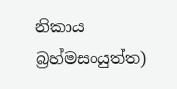නිකාය බ්‍රහ්මසංයුත්ත)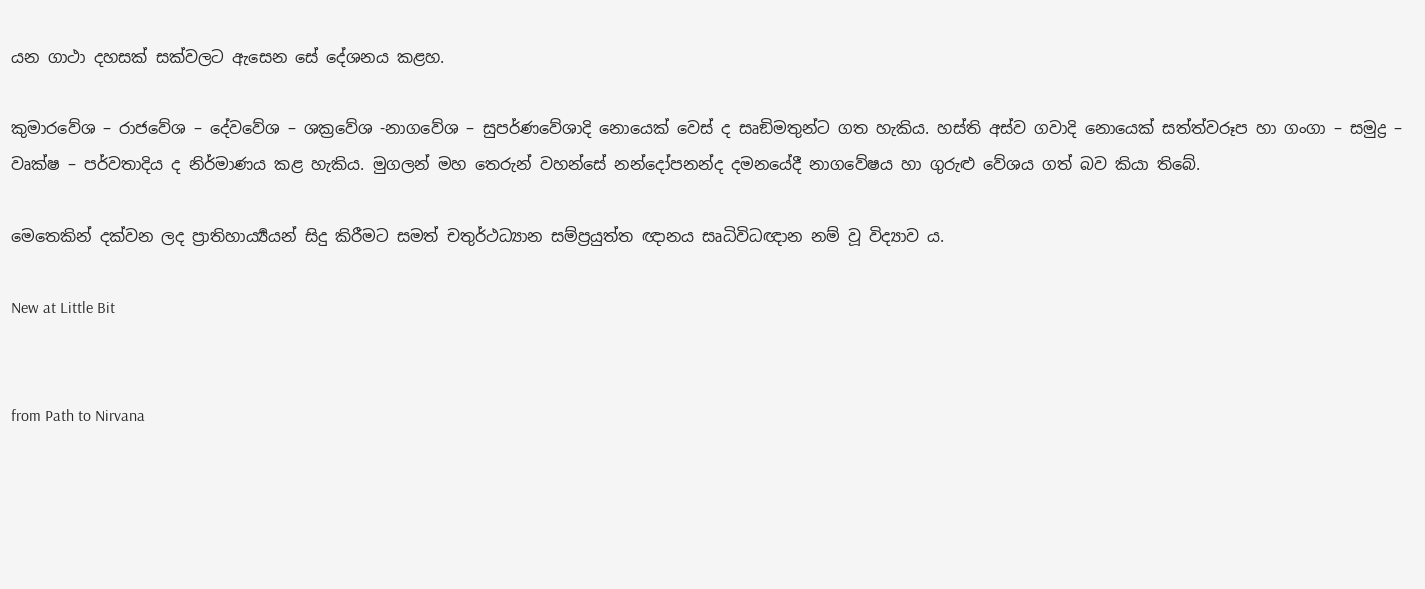යන ගාථා දහසක් සක්වලට ඇසෙන සේ දේශනය කළහ.

කුමාරවේශ – රාජවේශ – දේවවේශ – ශක්‍රවේශ -නාගවේශ – සුපර්ණවේශාදි නොයෙක් වෙස් ද සෘඞිමතුන්ට ගත හැකිය. හස්ති අස්ව ගවාදි නොයෙක් සත්ත්වරූප හා ගංගා – සමුද්‍ර – වෘක්ෂ – පර්වතාදිය ද නිර්මාණය කළ හැකිය. මුගලන් මහ තෙරුන් වහන්සේ නන්දෝපනන්ද දමනයේදී නාගවේෂය හා ගුරුළු වේශය ගත් බව කියා තිබේ.

මෙතෙකින් දක්වන ලද ප්‍රාතිහාර්‍ය්‍යයන් සිදු කිරීමට සමත් චතුර්ථධ්‍යාන සම්ප්‍රයුත්ත ඥානය සෘධිවිධඥාන නම් වූ විද්‍යාව ය.

New at Little Bit


from Path to Nirvana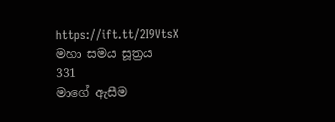https://ift.tt/2I9VtsX
මහා සමය සූත්‍රය
331
මාගේ ඇසීම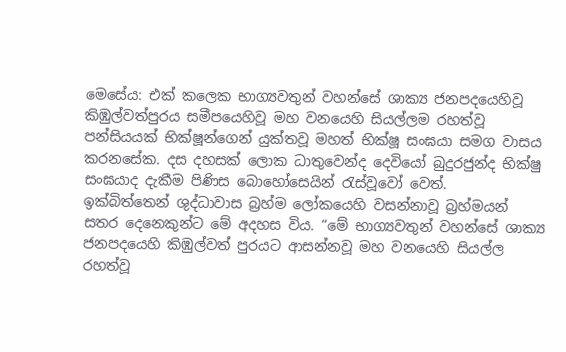මෙසේය: එක් කලෙක භාග්‍යවතුන් වහන්සේ ශාක්‍ය ජනපදයෙහිවූ කිඹුල්වත්පුරය සමීපයෙහිවූ මහ වනයෙහි සියල්ලම රහත්වූ පන්සියයක් භික්ෂූන්ගෙන් යුක්තවූ මහත් භික්ෂූ සංඝයා සමග වාසය කරනසේක. දස දහසක් ලොක ධාතුවෙන්ද දෙවියෝ බුදුරජුන්ද භික්ෂු සංඝයාද දැකීම පිණිස බොහෝසෙයින් රැස්වූවෝ වෙත්.
ඉක්බිත්තෙන් ශුද්ධාවාස බ්‍රහ්ම ලෝකයෙහි වසන්නාවූ බ්‍රහ්මයන් සතර දෙනෙකුන්ට මේ අදහස විය. “මේ භාග්‍යවතුන් වහන්සේ ශාක්‍ය ජනපදයෙහි කිඹුල්වත් පුරයට ආසන්නවූ මහ වනයෙහි සියල්ල රහත්වූ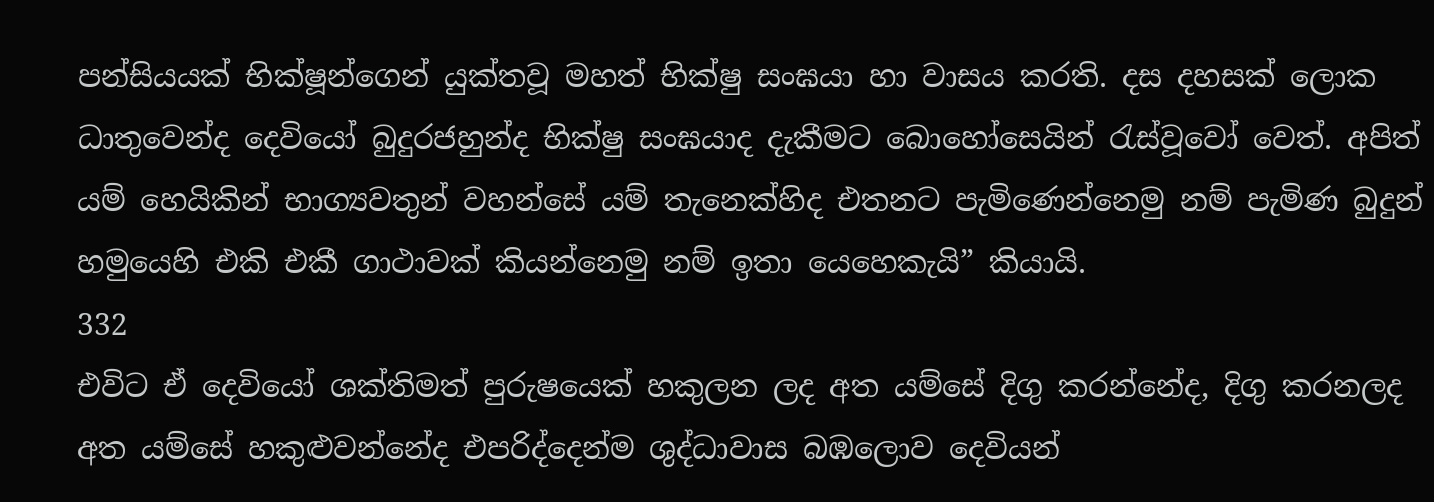පන්සියයක් භික්ෂූන්ගෙන් යුක්තවූ මහත් භික්ෂු සංඝයා හා වාසය කරති. දස දහසක් ලොක ධාතුවෙන්ද දෙවියෝ බුදුරජහුන්ද භික්ෂු සංඝයාද දැකීමට බොහෝසෙයින් රැස්වූවෝ වෙත්. අපිත් යම් හෙයිකින් භාග්‍යවතුන් වහන්සේ යම් තැනෙක්හිද එතනට පැමිණෙන්නෙමු නම් පැමිණ බුදුන් හමුයෙහි එකි එකී ගාථාවක් කියන්නෙමු නම් ඉතා යෙහෙකැයි” කියායි.
332
එවිට ඒ දෙවියෝ ශක්තිමත් පුරුෂයෙක් හකුලන ලද අත යම්සේ දිගු කරන්නේද, දිගු කරනලද අත යම්සේ හකුළුවන්නේද එපරිද්දෙන්ම ශුද්ධාවාස බඹලොව දෙවියන්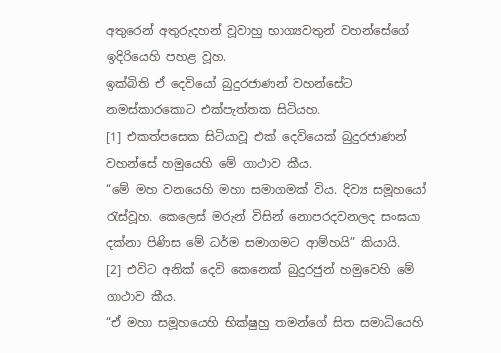අතුරෙන් අතුරුදහන් වූවාහු භාග්‍යවතුන් වහන්සේගේ ඉදිරියෙහි පහළ වූහ.
ඉක්බිති ඒ දෙවියෝ බුදුරජාණන් වහන්සේට නමස්කාරකොට එක්පැත්තක සිටියහ.
[1] එකත්පසෙක සිටියාවූ එක් දෙවියෙක් බුදුරජාණන් වහන්සේ හමුයෙහි මේ ගාථාව කීය.
“මේ මහ වනයෙහි මහා සමාගමක් විය. දිව්‍ය සමූහයෝ රැස්වූහ. කෙලෙස් මරුන් විසින් නොපරදවනලද සංඝයා දක්නා පිණිස මේ ධර්ම සමාගමට ආම්හයි” කියායි.
[2] එවිට අනික් දෙවි කෙනෙක් බුදුරජුන් හමුවෙහි මේ ගාථාව කීය.
“ඒ මහා සමූහයෙහි භික්ෂුහු තමන්ගේ සිත සමාධියෙහි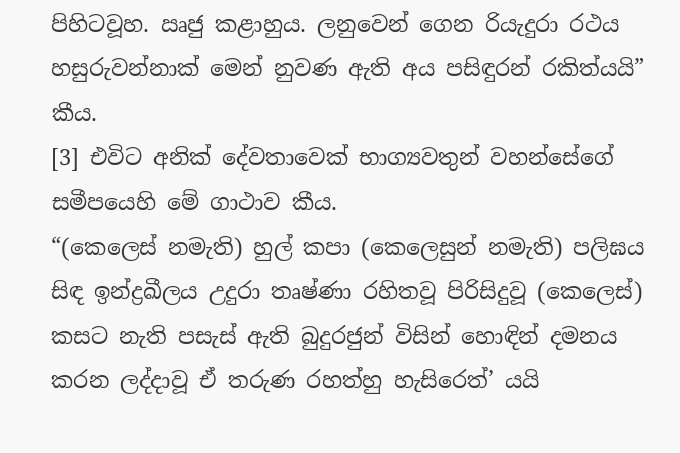පිහිටවූහ. ඍජු කළාහුය. ලනුවෙන් ගෙන රියැදුරා රථය හසුරුවන්නාක් මෙන් නුවණ ඇති අය පසිඳුරන් රකිත්යයි” කීය.
[3] එවිට අනික් දේවතාවෙක් භාග්‍යවතුන් වහන්සේගේ සමීපයෙහි මේ ගාථාව කීය.
“(කෙලෙස් නමැති) හුල් කපා (කෙලෙසුන් නමැති) පලිඝය සිඳ ඉන්ද්‍රඛීලය උදුරා තෘෂ්ණා රහිතවූ පිරිසිදුවූ (කෙලෙස්) කසට නැති පසැස් ඇති බුදුරජුන් විසින් හොඳින් දමනය කරන ලද්දාවූ ඒ තරුණ රහත්හු හැසිරෙත්’ යයි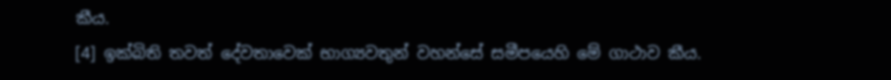කීය.
[4] ඉක්බිති තවත් දේවතාවෙක් භාග්‍යවතුන් වහන්සේ සමීපයෙහි මේ ගාථාව කීය.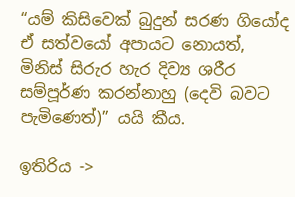“යම් කිසිවෙක් බුදුන් සරණ ගියෝද ඒ සත්වයෝ අපායට නොයත්, මිනිස් සිරුර හැර දිව්‍ය ශරීර සම්පූර්ණ කරන්නාහු (දෙවි බවට පැමිණෙත්)” යයි කීය.

ඉතිරිය ->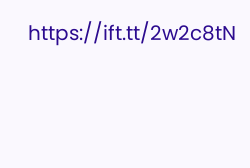https://ift.tt/2w2c8tN